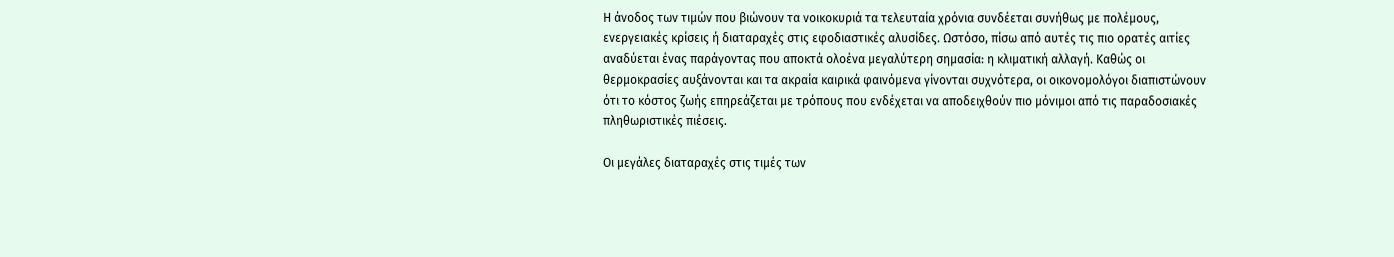Η άνοδος των τιμών που βιώνουν τα νοικοκυριά τα τελευταία χρόνια συνδέεται συνήθως με πολέμους, ενεργειακές κρίσεις ή διαταραχές στις εφοδιαστικές αλυσίδες. Ωστόσο, πίσω από αυτές τις πιο ορατές αιτίες αναδύεται ένας παράγοντας που αποκτά ολοένα μεγαλύτερη σημασία: η κλιματική αλλαγή. Καθώς οι θερμοκρασίες αυξάνονται και τα ακραία καιρικά φαινόμενα γίνονται συχνότερα, οι οικονομολόγοι διαπιστώνουν ότι το κόστος ζωής επηρεάζεται με τρόπους που ενδέχεται να αποδειχθούν πιο μόνιμοι από τις παραδοσιακές πληθωριστικές πιέσεις.

Οι μεγάλες διαταραχές στις τιμές των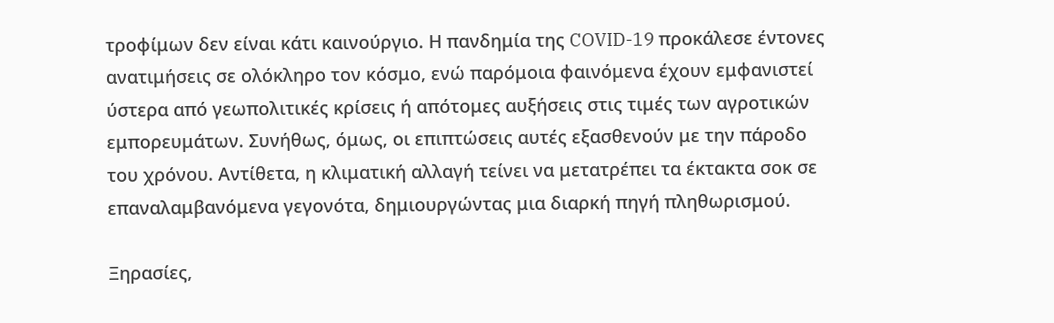τροφίμων δεν είναι κάτι καινούργιο. Η πανδημία της COVID-19 προκάλεσε έντονες ανατιμήσεις σε ολόκληρο τον κόσμο, ενώ παρόμοια φαινόμενα έχουν εμφανιστεί ύστερα από γεωπολιτικές κρίσεις ή απότομες αυξήσεις στις τιμές των αγροτικών εμπορευμάτων. Συνήθως, όμως, οι επιπτώσεις αυτές εξασθενούν με την πάροδο του χρόνου. Αντίθετα, η κλιματική αλλαγή τείνει να μετατρέπει τα έκτακτα σοκ σε επαναλαμβανόμενα γεγονότα, δημιουργώντας μια διαρκή πηγή πληθωρισμού.

Ξηρασίες,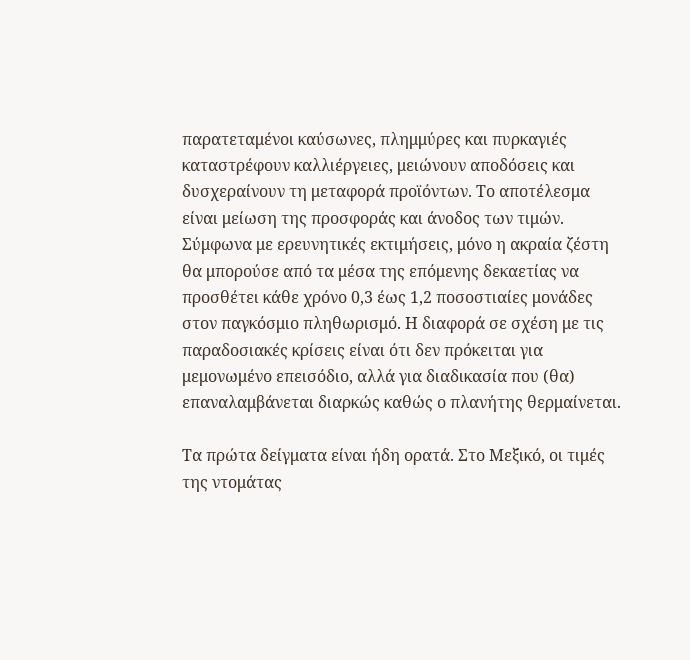παρατεταμένοι καύσωνες, πλημμύρες και πυρκαγιές καταστρέφουν καλλιέργειες, μειώνουν αποδόσεις και δυσχεραίνουν τη μεταφορά προϊόντων. Το αποτέλεσμα είναι μείωση της προσφοράς και άνοδος των τιμών. Σύμφωνα με ερευνητικές εκτιμήσεις, μόνο η ακραία ζέστη θα μπορούσε από τα μέσα της επόμενης δεκαετίας να προσθέτει κάθε χρόνο 0,3 έως 1,2 ποσοστιαίες μονάδες στον παγκόσμιο πληθωρισμό. Η διαφορά σε σχέση με τις παραδοσιακές κρίσεις είναι ότι δεν πρόκειται για μεμονωμένο επεισόδιο, αλλά για διαδικασία που (θα) επαναλαμβάνεται διαρκώς καθώς ο πλανήτης θερμαίνεται.

Τα πρώτα δείγματα είναι ήδη ορατά. Στο Μεξικό, οι τιμές της ντομάτας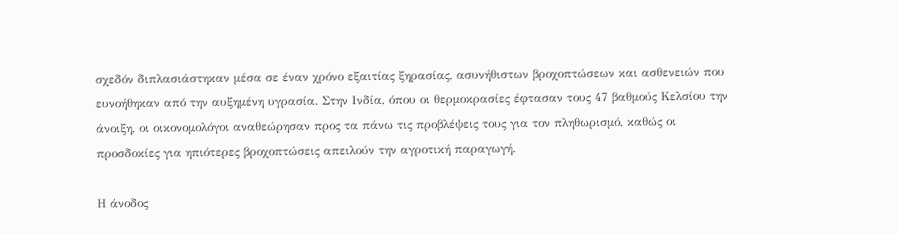σχεδόν διπλασιάστηκαν μέσα σε έναν χρόνο εξαιτίας ξηρασίας, ασυνήθιστων βροχοπτώσεων και ασθενειών που ευνοήθηκαν από την αυξημένη υγρασία. Στην Ινδία, όπου οι θερμοκρασίες έφτασαν τους 47 βαθμούς Κελσίου την άνοιξη, οι οικονομολόγοι αναθεώρησαν προς τα πάνω τις προβλέψεις τους για τον πληθωρισμό, καθώς οι προσδοκίες για ηπιότερες βροχοπτώσεις απειλούν την αγροτική παραγωγή.

Η άνοδος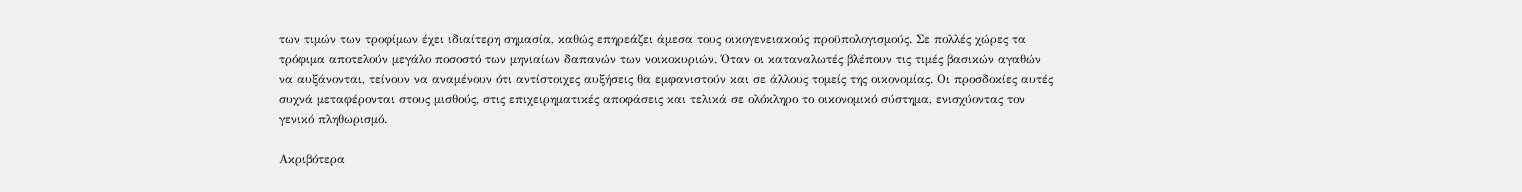των τιμών των τροφίμων έχει ιδιαίτερη σημασία, καθώς επηρεάζει άμεσα τους οικογενειακούς προϋπολογισμούς. Σε πολλές χώρες τα τρόφιμα αποτελούν μεγάλο ποσοστό των μηνιαίων δαπανών των νοικοκυριών. Όταν οι καταναλωτές βλέπουν τις τιμές βασικών αγαθών να αυξάνονται, τείνουν να αναμένουν ότι αντίστοιχες αυξήσεις θα εμφανιστούν και σε άλλους τομείς της οικονομίας. Οι προσδοκίες αυτές συχνά μεταφέρονται στους μισθούς, στις επιχειρηματικές αποφάσεις και τελικά σε ολόκληρο το οικονομικό σύστημα, ενισχύοντας τον γενικό πληθωρισμό.

Ακριβότερα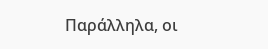Παράλληλα, οι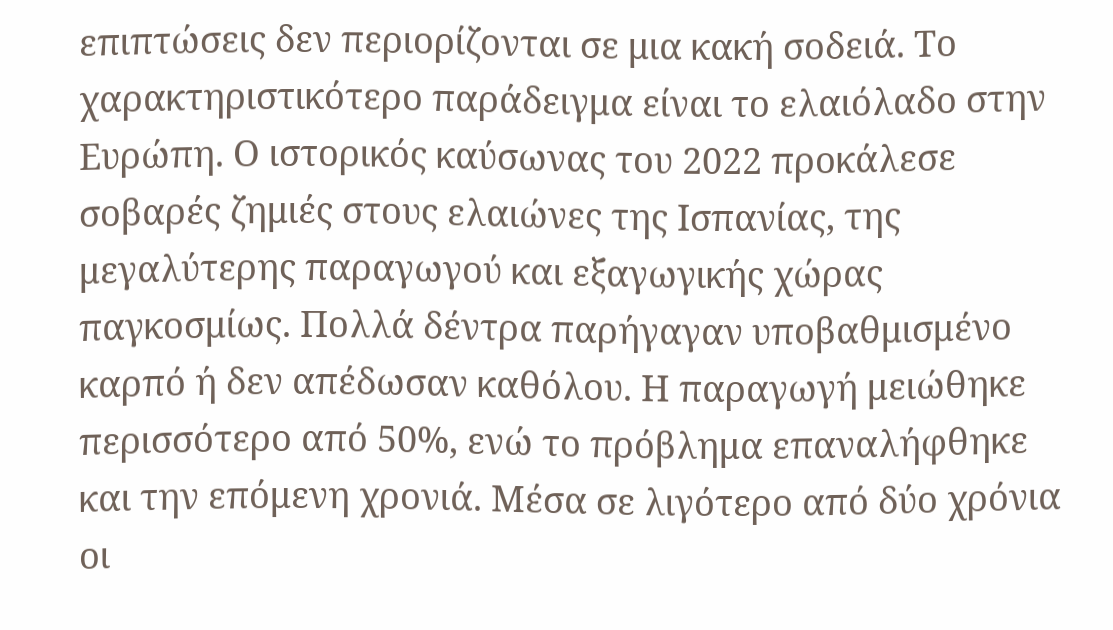επιπτώσεις δεν περιορίζονται σε μια κακή σοδειά. Το χαρακτηριστικότερο παράδειγμα είναι το ελαιόλαδο στην Ευρώπη. Ο ιστορικός καύσωνας του 2022 προκάλεσε σοβαρές ζημιές στους ελαιώνες της Ισπανίας, της μεγαλύτερης παραγωγού και εξαγωγικής χώρας παγκοσμίως. Πολλά δέντρα παρήγαγαν υποβαθμισμένο καρπό ή δεν απέδωσαν καθόλου. Η παραγωγή μειώθηκε περισσότερο από 50%, ενώ το πρόβλημα επαναλήφθηκε και την επόμενη χρονιά. Μέσα σε λιγότερο από δύο χρόνια οι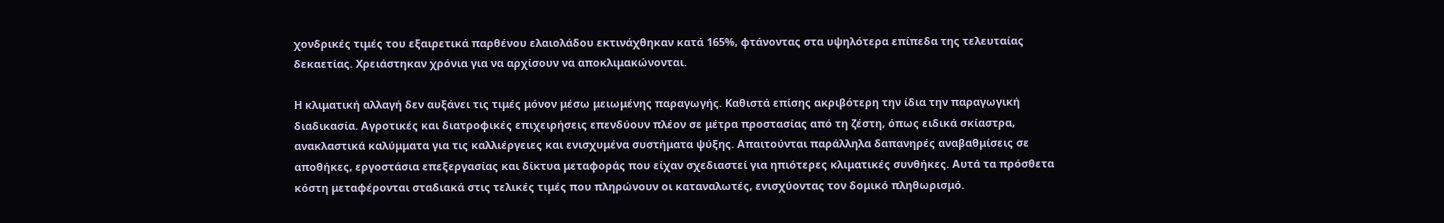χονδρικές τιμές του εξαιρετικά παρθένου ελαιολάδου εκτινάχθηκαν κατά 165%, φτάνοντας στα υψηλότερα επίπεδα της τελευταίας δεκαετίας. Χρειάστηκαν χρόνια για να αρχίσουν να αποκλιμακώνονται.

Η κλιματική αλλαγή δεν αυξάνει τις τιμές μόνον μέσω μειωμένης παραγωγής. Καθιστά επίσης ακριβότερη την ίδια την παραγωγική διαδικασία. Αγροτικές και διατροφικές επιχειρήσεις επενδύουν πλέον σε μέτρα προστασίας από τη ζέστη, όπως ειδικά σκίαστρα, ανακλαστικά καλύμματα για τις καλλιέργειες και ενισχυμένα συστήματα ψύξης. Απαιτούνται παράλληλα δαπανηρές αναβαθμίσεις σε αποθήκες, εργοστάσια επεξεργασίας και δίκτυα μεταφοράς που είχαν σχεδιαστεί για ηπιότερες κλιματικές συνθήκες. Αυτά τα πρόσθετα κόστη μεταφέρονται σταδιακά στις τελικές τιμές που πληρώνουν οι καταναλωτές, ενισχύοντας τον δομικό πληθωρισμό.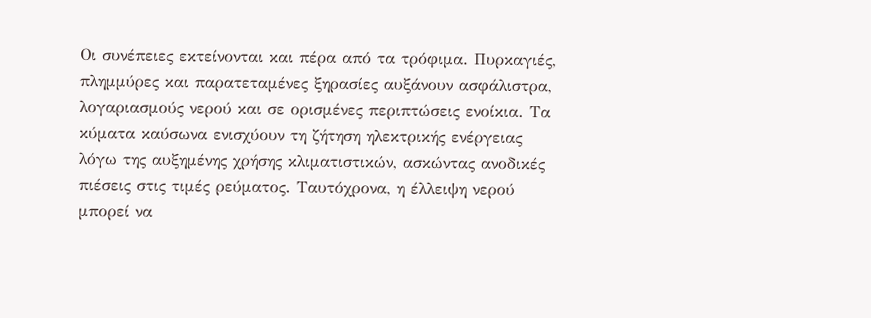Οι συνέπειες εκτείνονται και πέρα από τα τρόφιμα. Πυρκαγιές, πλημμύρες και παρατεταμένες ξηρασίες αυξάνουν ασφάλιστρα, λογαριασμούς νερού και σε ορισμένες περιπτώσεις ενοίκια. Τα κύματα καύσωνα ενισχύουν τη ζήτηση ηλεκτρικής ενέργειας λόγω της αυξημένης χρήσης κλιματιστικών, ασκώντας ανοδικές πιέσεις στις τιμές ρεύματος. Ταυτόχρονα, η έλλειψη νερού μπορεί να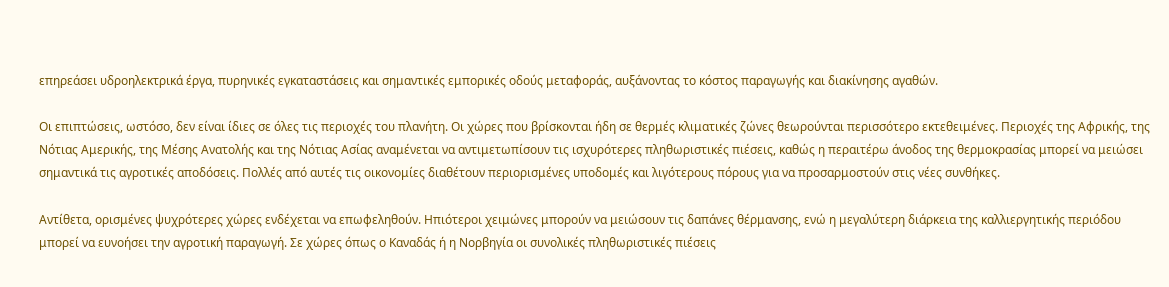επηρεάσει υδροηλεκτρικά έργα, πυρηνικές εγκαταστάσεις και σημαντικές εμπορικές οδούς μεταφοράς, αυξάνοντας το κόστος παραγωγής και διακίνησης αγαθών.

Οι επιπτώσεις, ωστόσο, δεν είναι ίδιες σε όλες τις περιοχές του πλανήτη. Οι χώρες που βρίσκονται ήδη σε θερμές κλιματικές ζώνες θεωρούνται περισσότερο εκτεθειμένες. Περιοχές της Αφρικής, της Νότιας Αμερικής, της Μέσης Ανατολής και της Νότιας Ασίας αναμένεται να αντιμετωπίσουν τις ισχυρότερες πληθωριστικές πιέσεις, καθώς η περαιτέρω άνοδος της θερμοκρασίας μπορεί να μειώσει σημαντικά τις αγροτικές αποδόσεις. Πολλές από αυτές τις οικονομίες διαθέτουν περιορισμένες υποδομές και λιγότερους πόρους για να προσαρμοστούν στις νέες συνθήκες.

Αντίθετα, ορισμένες ψυχρότερες χώρες ενδέχεται να επωφεληθούν. Ηπιότεροι χειμώνες μπορούν να μειώσουν τις δαπάνες θέρμανσης, ενώ η μεγαλύτερη διάρκεια της καλλιεργητικής περιόδου μπορεί να ευνοήσει την αγροτική παραγωγή. Σε χώρες όπως ο Καναδάς ή η Νορβηγία οι συνολικές πληθωριστικές πιέσεις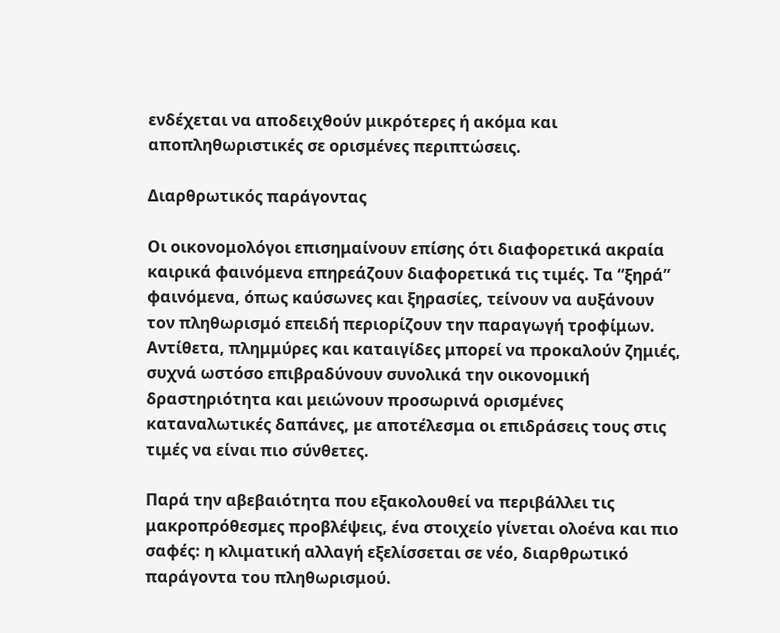ενδέχεται να αποδειχθούν μικρότερες ή ακόμα και αποπληθωριστικές σε ορισμένες περιπτώσεις.

Διαρθρωτικός παράγοντας

Οι οικονομολόγοι επισημαίνουν επίσης ότι διαφορετικά ακραία καιρικά φαινόμενα επηρεάζουν διαφορετικά τις τιμές. Τα “ξηρά” φαινόμενα, όπως καύσωνες και ξηρασίες, τείνουν να αυξάνουν τον πληθωρισμό επειδή περιορίζουν την παραγωγή τροφίμων. Αντίθετα, πλημμύρες και καταιγίδες μπορεί να προκαλούν ζημιές, συχνά ωστόσο επιβραδύνουν συνολικά την οικονομική δραστηριότητα και μειώνουν προσωρινά ορισμένες καταναλωτικές δαπάνες, με αποτέλεσμα οι επιδράσεις τους στις τιμές να είναι πιο σύνθετες.

Παρά την αβεβαιότητα που εξακολουθεί να περιβάλλει τις μακροπρόθεσμες προβλέψεις, ένα στοιχείο γίνεται ολοένα και πιο σαφές: η κλιματική αλλαγή εξελίσσεται σε νέο, διαρθρωτικό παράγοντα του πληθωρισμού.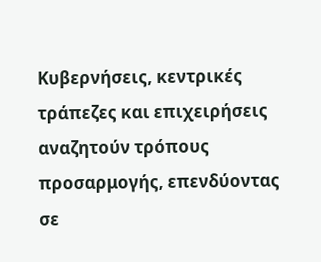Κυβερνήσεις, κεντρικές τράπεζες και επιχειρήσεις αναζητούν τρόπους προσαρμογής, επενδύοντας σε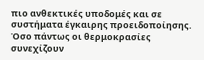πιο ανθεκτικές υποδομές και σε συστήματα έγκαιρης προειδοποίησης. Όσο πάντως οι θερμοκρασίες συνεχίζουν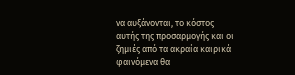να αυξάνονται, το κόστος αυτής της προσαρμογής και οι ζημιές από τα ακραία καιρικά φαινόμενα θα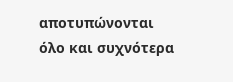αποτυπώνονται όλο και συχνότερα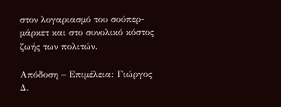στον λογαριασμό του σούπερ-μάρκετ και στο συνολικό κόστος ζωής των πολιτών.

Απόδοση – Επιμέλεια: Γιώργος Δ.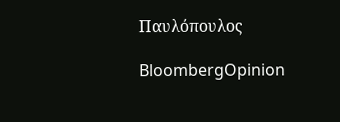Παυλόπουλος

BloombergOpinion